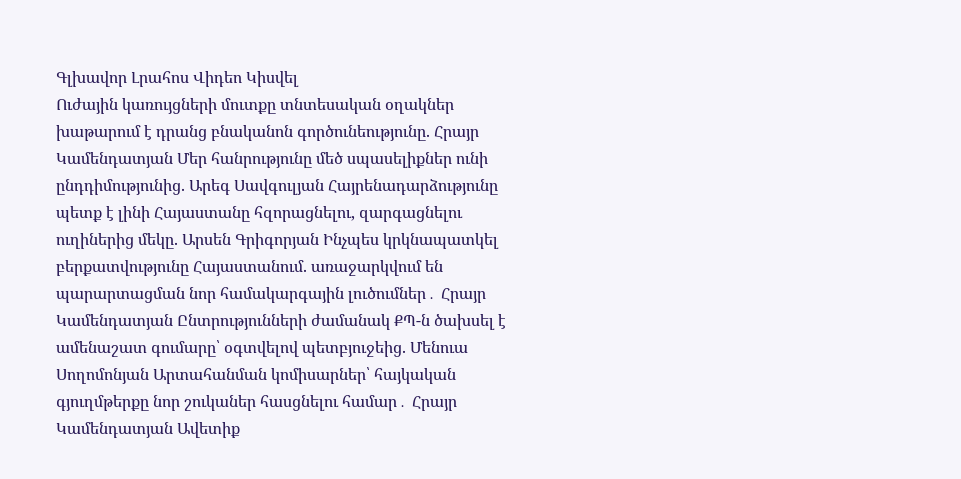Գլխավոր Լրահոս Վիդեո Կիսվել
Ուժային կառույցների մուտքը տնտեսական օղակներ խաթարում է դրանց բնականոն գործունեությունը. Հրայր Կամենդատյան Մեր հանրությունը մեծ սպասելիքներ ունի ընդդիմությունից. Արեգ Սավգուլյան Հայրենադարձությունը պետք է լինի Հայաստանը հզորացնելու, զարգացնելու ուղիներից մեկը. Արսեն Գրիգորյան Ինչպես կրկնապատկել բերքատվությունը Հայաստանում. առաջարկվում են պարարտացման նոր համակարգային լուծումներ․ Հրայր Կամենդատյան Ընտրությունների ժամանակ ՔՊ-ն ծախսել է ամենաշատ գումարը՝ օգտվելով պետբյուջեից. Մենուա Սողոմոնյան Արտահանման կոմիսարներ՝ հայկական գյուղմթերքը նոր շուկաներ հասցնելու համար․ Հրայր Կամենդատյան Ավետիք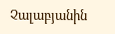Չալաբյանին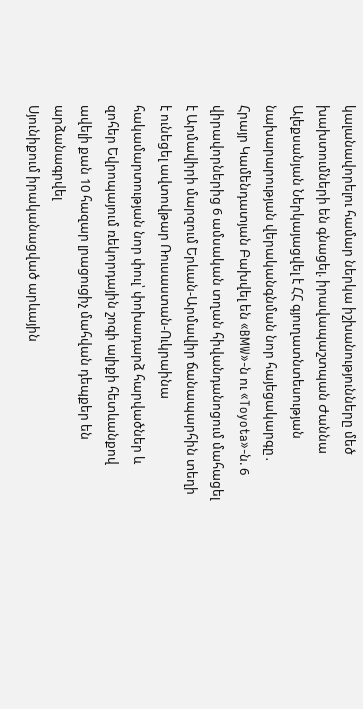կալանավորելու համար ներկա իշխանությունները մեծ խախտումների են գնացել. իրավապաշտպան Ժաննա Ալեքսանյան Ներկայացվել է ՀՀ գյուղատնտեսության նախարարության վերականգնման նոր հայեցակարգը․ Հրայր Կամենդատյան Բախվել են «BMW»-ն ու «Toyota»-ն. 6 վիրավորներից 6 ամսական տղան հիվանդանոցում մահացել է Արմավիրի մարզում Երևան-Արմավիր ճանապարհին տեղի է ունեցել ավտովթար Ռուսաստան-Ուկրաինա հակամարտության նոր փուլ՝ փոխադարձ հարվածներ և զոհեր Եվրոպայում ռեկորդային շոգի ալիքի հետևանքով ավելի քան 10 հազար լրացուցիչ մահվան դեպքեր են արձանագրվել
Սյունիքում իրականացված արևային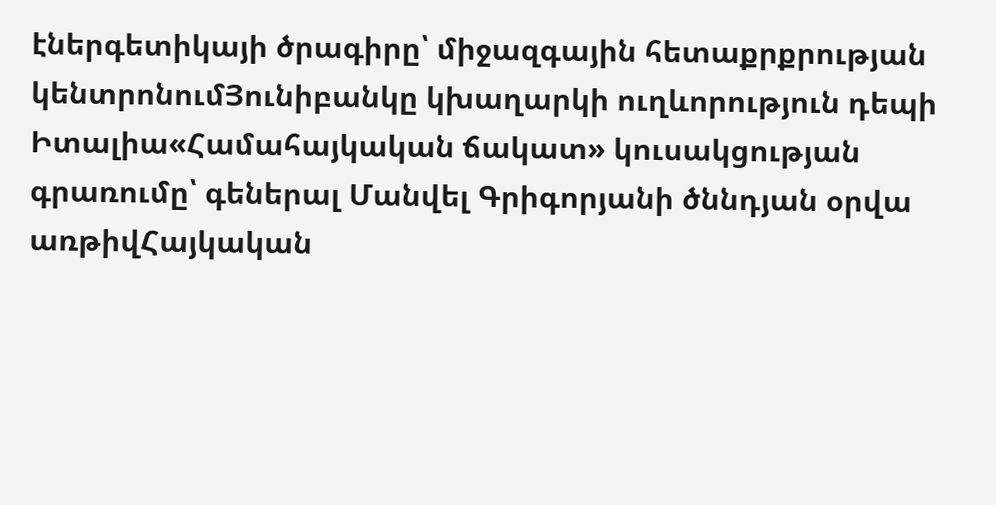էներգետիկայի ծրագիրը՝ միջազգային հետաքրքրության կենտրոնումՅունիբանկը կխաղարկի ուղևորություն դեպի Իտալիա«Համահայկական ճակատ» կուսակցության գրառումը՝ գեներալ Մանվել Գրիգորյանի ծննդյան օրվա առթիվՀայկական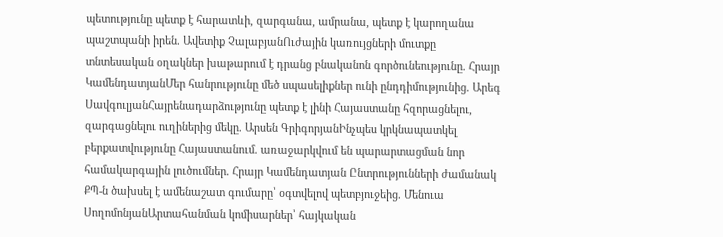պետությունը պետք է հարատևի, զարգանա, ամրանա, պետք է կարողանա պաշտպանի իրեն. Ավետիք ՉալաբյանՈւժային կառույցների մուտքը տնտեսական օղակներ խաթարում է դրանց բնականոն գործունեությունը. Հրայր ԿամենդատյանՄեր հանրությունը մեծ սպասելիքներ ունի ընդդիմությունից. Արեգ ՍավգուլյանՀայրենադարձությունը պետք է լինի Հայաստանը հզորացնելու, զարգացնելու ուղիներից մեկը. Արսեն ԳրիգորյանԻնչպես կրկնապատկել բերքատվությունը Հայաստանում. առաջարկվում են պարարտացման նոր համակարգային լուծումներ․ Հրայր Կամենդատյան Ընտրությունների ժամանակ ՔՊ-ն ծախսել է ամենաշատ գումարը՝ օգտվելով պետբյուջեից. Մենուա ՍողոմոնյանԱրտահանման կոմիսարներ՝ հայկական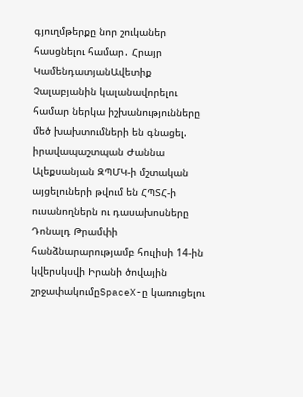գյուղմթերքը նոր շուկաներ հասցնելու համար․ Հրայր ԿամենդատյանԱվետիք Չալաբյանին կալանավորելու համար ներկա իշխանությունները մեծ խախտումների են գնացել. իրավապաշտպան Ժաննա Ալեքսանյան ԶՊՄԿ-ի մշտական այցելուների թվում են ՀՊՏՀ-ի ուսանողներն ու դասախոսները Դոնալդ Թրամփի հանձնարարությամբ հուլիսի 14-ին կվերսկսվի Իրանի ծովային շրջափակումըSpaceX-ը կառուցելու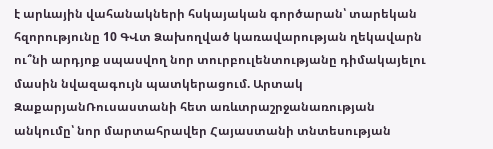է արևային վահանակների հսկայական գործարան՝ տարեկան հզորությունը 10 ԳՎտ Ձախողված կառավարության ղեկավարն ու՞նի արդյոք սպասվող նոր տուրբուլենտությանը դիմակայելու մասին նվազագույն պատկերացում. Արտակ ԶաքարյանՌուսաստանի հետ առևտրաշրջանառության անկումը՝ նոր մարտահրավեր Հայաստանի տնտեսության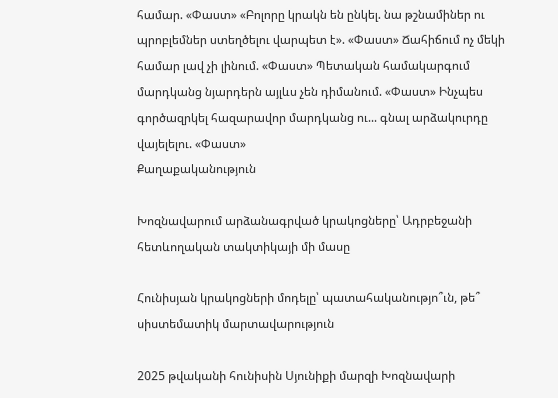համար. «Փաստ» «Բոլորը կրակն են ընկել. նա թշնամիներ ու պրոբլեմներ ստեղծելու վարպետ է». «Փաստ» Ճահիճում ոչ մեկի համար լավ չի լինում. «Փաստ» Պետական համակարգում մարդկանց նյարդերն այլևս չեն դիմանում. «Փաստ» Ինչպես գործազրկել հազարավոր մարդկանց ու... գնալ արձակուրդը վայելելու. «Փաստ»
Քաղաքականություն

Խոզնավարում արձանագրված կրակոցները՝ Ադրբեջանի հետևողական տակտիկայի մի մասը

Հունիսյան կրակոցների մոդելը՝ պատահականությո՞ւն, թե՞ սիստեմատիկ մարտավարություն

2025 թվականի հունիսին Սյունիքի մարզի Խոզնավարի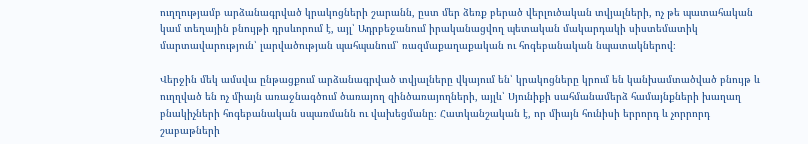ուղղությամբ արձանագրված կրակոցների շարանն, ըստ մեր ձեռք բերած վերլուծական տվյալների, ոչ թե պատահական կամ տեղային բնույթի դրսևորում է, այլ՝ Ադրբեջանում իրականացվող պետական մակարդակի սիստեմատիկ մարտավարություն՝ լարվածության պահպանում՝ ռազմաքաղաքական ու հոգեբանական նպատակներով։

Վերջին մեկ ամսվա ընթացքում արձանագրված տվյալները վկայում են՝ կրակոցները կրում են կանխամտածված բնույթ և ուղղված են ոչ միայն առաջնագծում ծառայող զինծառայողների, այլև՝ Սյունիքի սահմանամերձ համայնքների խաղաղ բնակիչների հոգեբանական սպառմանն ու վախեցմանը։ Հատկանշական է, որ միայն հունիսի երրորդ և չորրորդ շաբաթների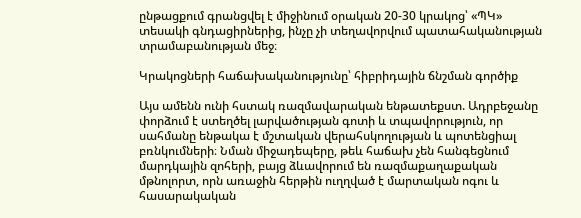ընթացքում գրանցվել է միջինում օրական 20-30 կրակոց՝ «ՊԿ» տեսակի գնդացիրներից, ինչը չի տեղավորվում պատահականության տրամաբանության մեջ։

Կրակոցների հաճախականությունը՝ հիբրիդային ճնշման գործիք

Այս ամենն ունի հստակ ռազմավարական ենթատեքստ. Ադրբեջանը փորձում է ստեղծել լարվածության գոտի և տպավորություն, որ սահմանը ենթակա է մշտական վերահսկողության և պոտենցիալ բռնկումների։ Նման միջադեպերը, թեև հաճախ չեն հանգեցնում մարդկային զոհերի, բայց ձևավորում են ռազմաքաղաքական մթնոլորտ, որն առաջին հերթին ուղղված է մարտական ոգու և հասարակական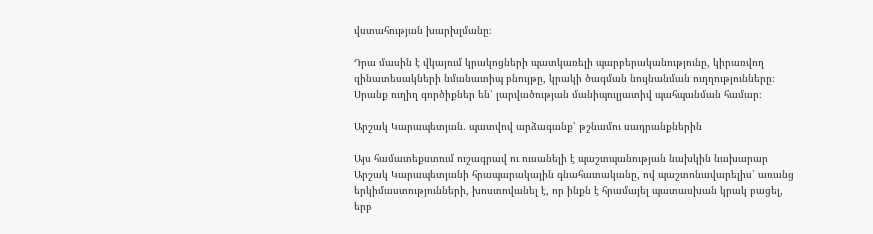վստահության խարխլմանը։

Դրա մասին է վկայում կրակոցների պատկառելի պարբերականությունը, կիրառվող զինատեսակների նմանատիպ բնույթը, կրակի ծագման նույնանման ուղղությունները։ Սրանք ուղիղ գործիքներ են՝ լարվածության մանիպուլյատիվ պահպանման համար։

Արշակ Կարապետյան․ պատվով արձագանք՝ թշնամու սադրանքներին

Այս համատեքստում ուշագրավ ու ուսանելի է պաշտպանության նախկին նախարար Արշակ Կարապետյանի հրապարակային գնահատականը, ով պաշտոնավարելիս՝ առանց երկիմաստությունների, խոստովանել է, որ ինքն է հրամայել պատասխան կրակ բացել, երբ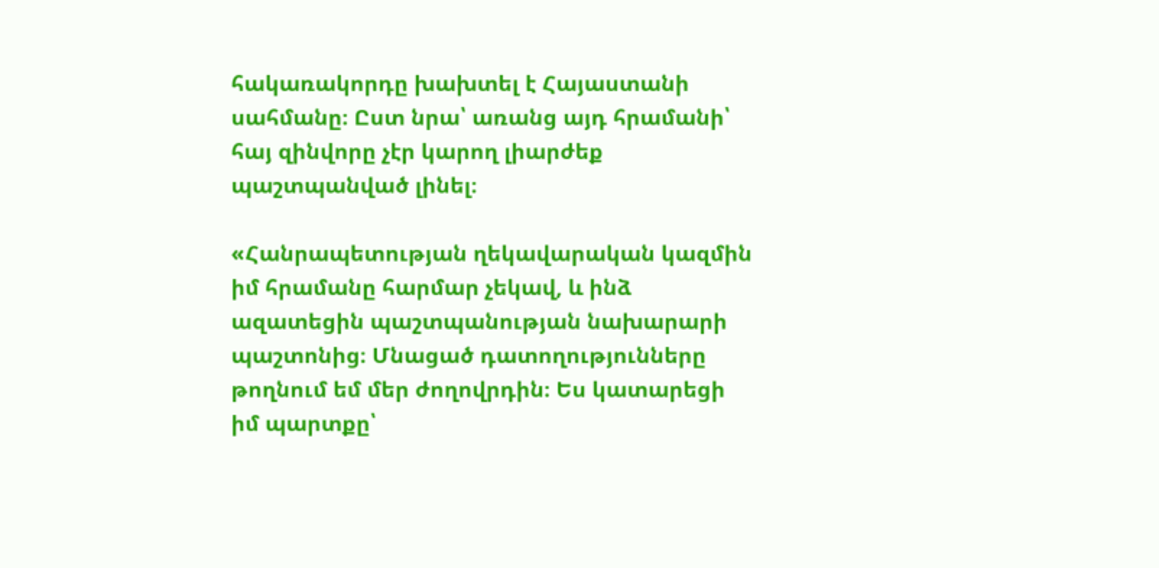հակառակորդը խախտել է Հայաստանի սահմանը։ Ըստ նրա՝ առանց այդ հրամանի՝ հայ զինվորը չէր կարող լիարժեք պաշտպանված լինել։

«Հանրապետության ղեկավարական կազմին իմ հրամանը հարմար չեկավ, և ինձ ազատեցին պաշտպանության նախարարի պաշտոնից։ Մնացած դատողությունները թողնում եմ մեր ժողովրդին։ Ես կատարեցի իմ պարտքը՝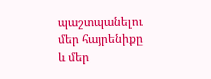պաշտպանելու մեր հայրենիքը և մեր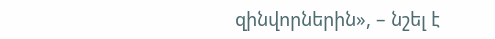զինվորներին», – նշել է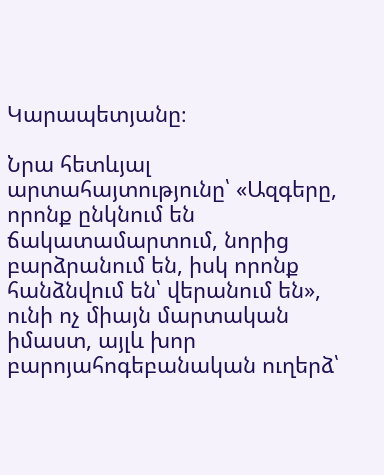Կարապետյանը։

Նրա հետևյալ արտահայտությունը՝ «Ազգերը, որոնք ընկնում են ճակատամարտում, նորից բարձրանում են, իսկ որոնք հանձնվում են՝ վերանում են», ունի ոչ միայն մարտական իմաստ, այլև խոր բարոյահոգեբանական ուղերձ՝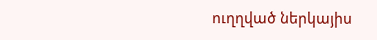ուղղված ներկայիս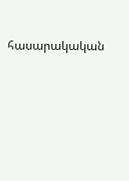հասարակական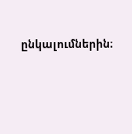ընկալումներին։